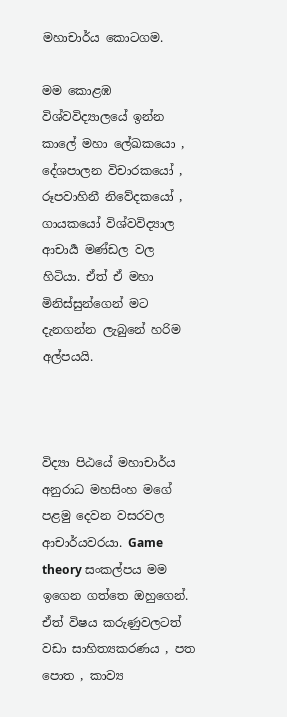මහාචාර්ය කොටගම.

මම කොළඹ විශ්වවිද්‍යාලයේ ඉන්න කාලේ මහා ලේඛකයො , දේශපාලන විචාරකයෝ , රූපවාහිනී නිවේදකයෝ , ගායකයෝ විශ්වවිද්‍යාල ආචාර්‍ය මණ්ඩල වල හිටියා. ඒත් ඒ මහා මිනිස්සුන්ගෙන් මට දැනගන්න ලැබුනේ හරිම අල්පයයි.



විද්‍යා පිඨයේ මහාචාර්ය අනුරාධ මහසිංහ මගේ පළමු දෙවන වසරවල ආචාර්යවරයා. Game theory සංකල්පය මම ඉගෙන ගත්තෙ ඔහුගෙන්. ඒත් විෂය කරුණුවලටත් වඩා සාහිත්‍යකරණය , පත පොත , කාව්‍ය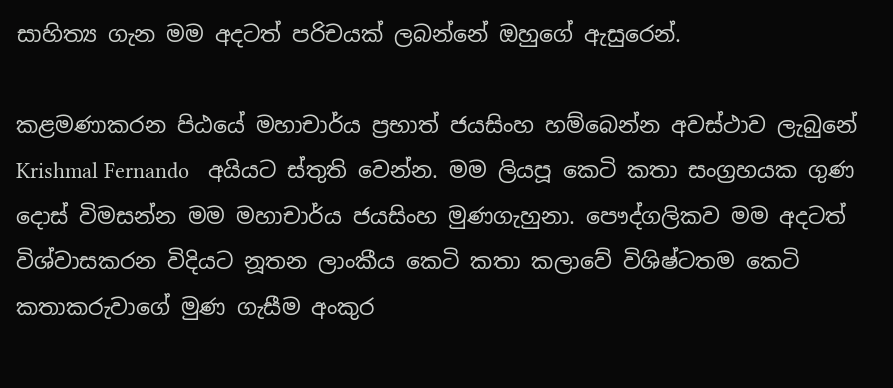සාහිත්‍ය ගැන මම අදටත් පරිචයක් ලබන්නේ ඔහුගේ ඇසුරෙන්.

කළමණාකරන පිඨයේ මහාචාර්ය ප්‍රභාත් ජයසිංහ හම්බෙන්න අවස්ථාව ලැබුනේ    Krishmal Fernando   අයියට ස්තුති වෙන්න. මම ලියපූ කෙටි කතා සංග්‍රහයක ගුණ දොස් විමසන්න මම මහාචාර්ය ජයසිංහ මුණගැහුනා. පෞද්ගලිකව මම අදටත් විශ්වාසකරන විදියට නූතන ලාංකීය කෙටි කතා කලාවේ විශිෂ්ටතම කෙටි කතාකරුවාගේ මුණ ගැසීම අංකුර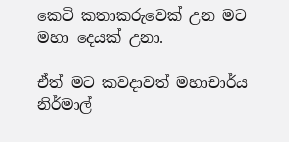කෙටි කතාකරුවෙක් උන මට මහා දෙයක් උනා.

ඒත් මට කවදාවත් මහාචාර්ය නිර්මාල්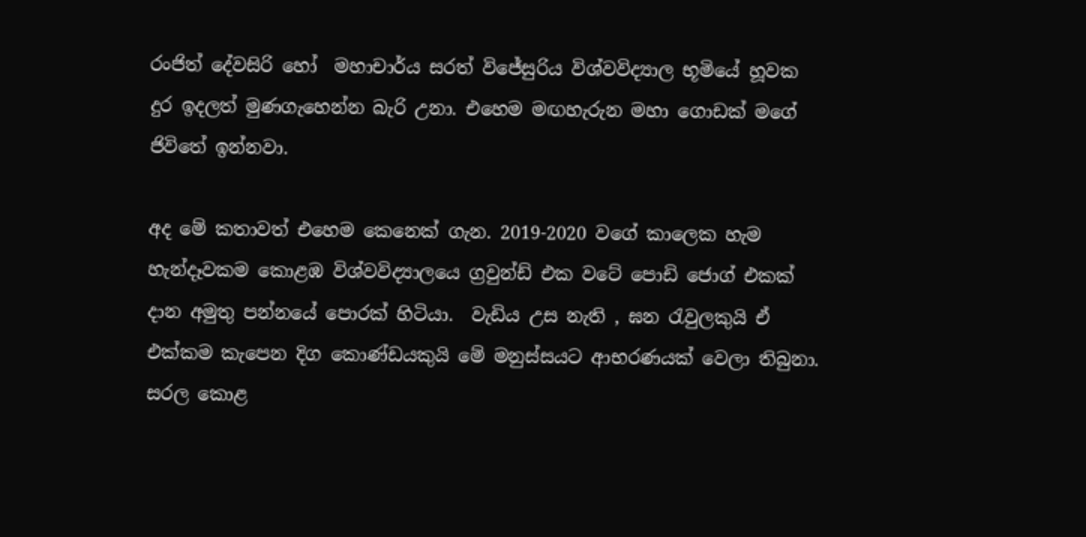රංජිත් දේවසිරි හෝ  මහාචාර්ය සරත් විජේසුරිය විශ්වවිද්‍යාල භූමියේ හූවක දුර ඉදලත් මුණගැහෙන්න බැරි උනා. එහෙම මඟහැරුන මහා ගොඩක් මගේ ජිවිතේ ඉන්නවා.

අද මේ කතාවත් එහෙම කෙනෙක් ගැන. 2019-2020 වගේ කාලෙක හැම හැන්දෑවකම කොළඹ විශ්වවිද්‍යාලයෙ ග්‍රවුන්ඩ් එක වටේ පොඩි ජොග් එකක් දාන අමුතු පන්නයේ පොරක් හිටියා.  වැඩිය උස නැති , ඝන රැවුලකුයි ඒ එක්කම කැපෙන දිග කොණ්ඩයකුයි මේ මනුස්සයට ආභරණයක් වෙලා තිබුනා. සරල කොළ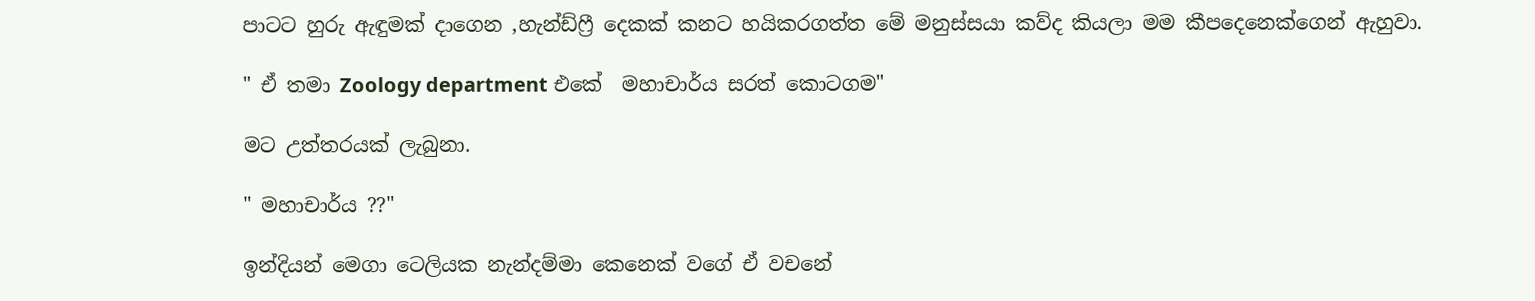පාටට හුරු ඇඳුමක් දාගෙන ,හැන්ඩ්ෆ්‍රී දෙකක් කනට හයිකරගත්ත මේ මනුස්සයා කව්ද කියලා මම කීපදෙනෙක්ගෙන් ඇහුවා.

" ඒ තමා Zoology department එකේ  මහාචාර්ය සරත් කොටගම"

මට උත්තරයක් ලැබුනා.

" මහාචාර්ය ??"

ඉන්දියන් මෙගා ටෙලියක නැන්දම්මා කෙනෙක් වගේ ඒ වචනේ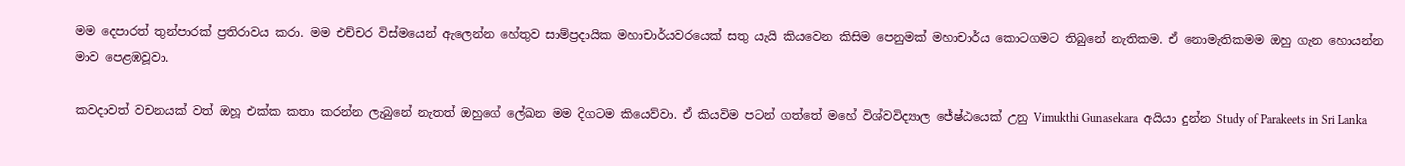මම දෙපාරත් තුන්පාරක් ප්‍රතිරාවය කරා. මම එච්චර විස්මයෙන් ඇලෙන්න හේතුව සාම්ප්‍රදායික මහාචාර්යවරයෙක් සතු යැයි කියවෙන කිසිම පෙනුමක් මහාචාර්ය කොටගමට තිබුනේ නැතිකම. ඒ නොමැතිකමම ඔහු ගැන හොයන්න මාව පෙළඹවූවා.

කවදාවත් වචනයක් වත් ඔහූ එක්ක කතා කරන්න ලැබුනේ නැතත් ඔහුගේ ලේඛන මම දිගටම කියෙව්වා. ඒ කියවිම පටන් ගත්තේ මහේ විශ්වවිද්‍යාල ජේෂ්ඨයෙක් උනු Vimukthi Gunasekara  අයියා දුන්න Study of Parakeets in Sri Lanka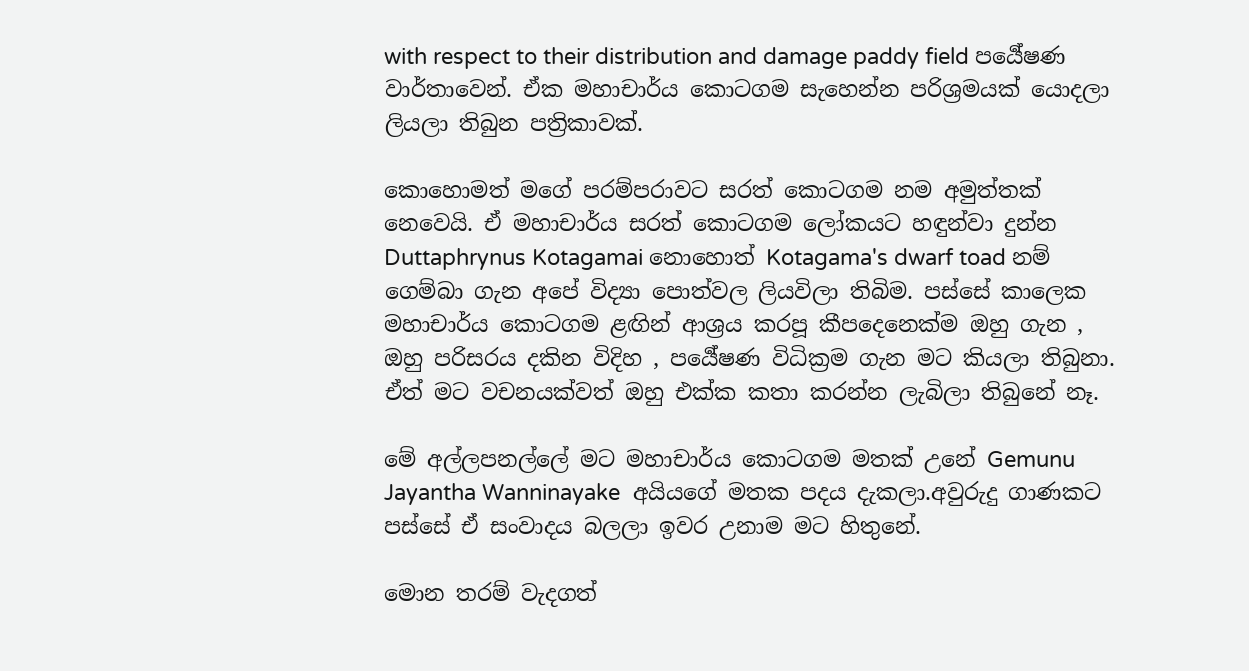with respect to their distribution and damage paddy field පර්‍යේෂණ වාර්තාවෙන්. ඒක මහාචාර්ය කොටගම සැහෙන්න පරිශ්‍රමයක් යොදලා ලියලා තිබුන පත්‍රිකාවක්.

කොහොමත් මගේ පරම්පරාවට සරත් කොටගම නම අමුත්තක් නෙවෙයි. ඒ මහාචාර්ය සරත් කොටගම ලෝකයට හඳුන්වා දුන්න Duttaphrynus Kotagamai නොහොත් Kotagama's dwarf toad නම් ගෙම්බා ගැන අපේ විද්‍යා පොත්වල ලියවිලා තිබිම. පස්සේ කාලෙක මහාචාර්ය කොටගම ළඟින් ආශ්‍රය කරපූ කීපදෙනෙක්ම ඔහු ගැන , ඔහු පරිසරය දකින විදිහ , පර්‍යේෂණ විධික්‍රම ගැන මට කියලා තිබුනා. ඒත් මට වචනයක්වත් ඔහු එක්ක කතා කරන්න ලැබිලා තිබුනේ නෑ.

මේ අල්ලපනල්ලේ මට මහාචාර්ය කොටගම මතක් උනේ Gemunu Jayantha Wanninayake  අයියගේ මතක පදය දැකලා.අවුරුදු ගාණකට පස්සේ ඒ සංවාදය බලලා ඉවර උනාම මට හිතුනේ.

මොන තරම් වැදගත්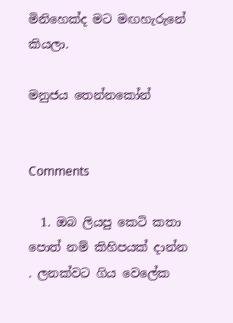මිනිහෙක්ද මට මඟහැරුනේ කියලා.

මනුජය තෙන්නකෝන්


Comments

  1. ඔබ ලියපු කෙටි කතා පොත් නම් කිහිපයක් දාන්න . ලනක්වට ගිය වෙලේක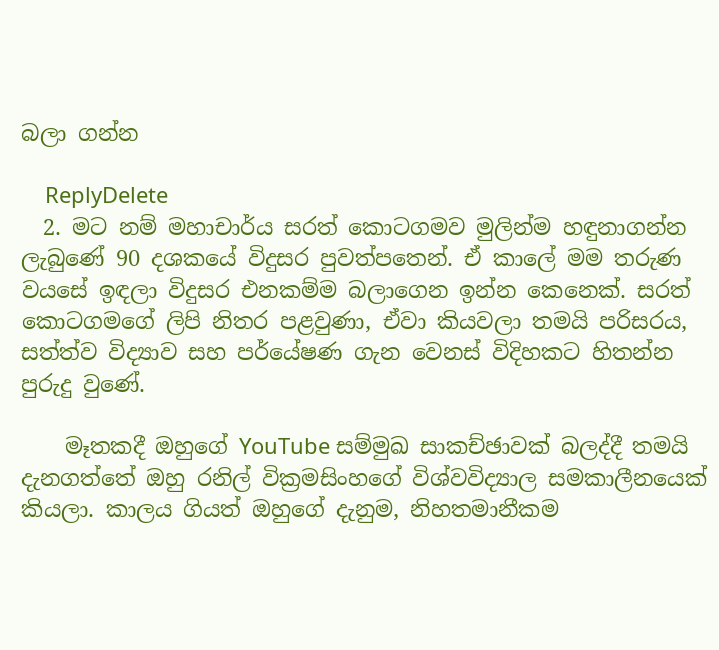බලා ගන්න

    ReplyDelete
  2. මට නම් මහාචාර්ය සරත් කොටගමව මුලින්ම හඳුනාගන්න ලැබුණේ 90 දශකයේ විදුසර පුවත්පතෙන්. ඒ කාලේ මම තරුණ වයසේ ඉඳලා විදුසර එනකම්ම බලාගෙන ඉන්න කෙනෙක්. සරත් කොටගමගේ ලිපි නිතර පළවුණා, ඒවා කියවලා තමයි පරිසරය, සත්ත්ව විද්‍යාව සහ පර්යේෂණ ගැන වෙනස් විදිහකට හිතන්න පුරුදු වුණේ.

    මෑතකදී ඔහුගේ YouTube සම්මුඛ සාකච්ඡාවක් බලද්දී තමයි දැනගත්තේ ඔහු රනිල් වික්‍රමසිංහගේ විශ්වවිද්‍යාල සමකාලීනයෙක් කියලා. කාලය ගියත් ඔහුගේ දැනුම, නිහතමානීකම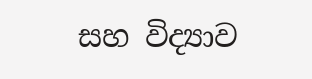සහ විද්‍යාව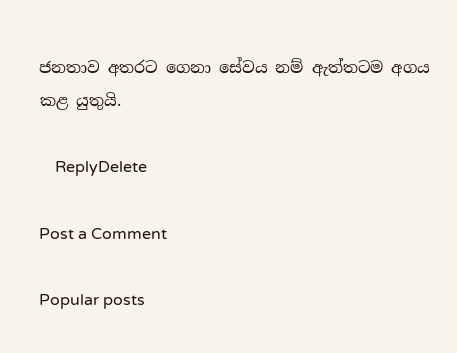ජනතාව අතරට ගෙනා සේවය නම් ඇත්තටම අගය කළ යුතුයි.

    ReplyDelete

Post a Comment

Popular posts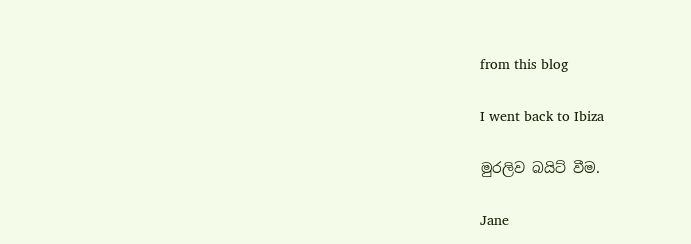from this blog

I went back to Ibiza

මුරලිව බයිට් වීම.

Jane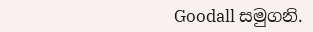Goodall සමුගනි.